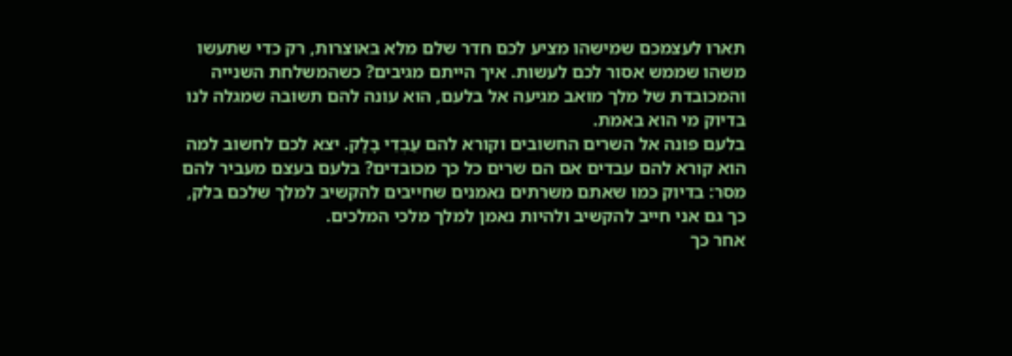תארו לעצמכם שמישהו מציע לכם חדר שלם מלא באוצרות, רק כדי שתעשו משהו שממש אסור לכם לעשות. איך הייתם מגיבים? כשהמשלחת השנייה והמכובדת של מלך מואב מגיעה אל בלעם, הוא עונה להם תשובה שמגלה לנו בדיוק מי הוא באמת.
בלעם פונה אל השרים החשובים וקורא להם עַבְדֵי בָלָק. יצא לכם לחשוב למה הוא קורא להם עבדים אם הם שרים כל כך מכובדים? בלעם בעצם מעביר להם מסר: בדיוק כמו שאתם משרתים נאמנים שחייבים להקשיב למלך שלכם בלק, כך גם אני חייב להקשיב ולהיות נאמן למלך מלכי המלכים.
אחר כך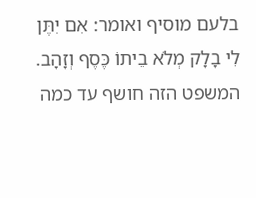בלעם מוסיף ואומר: אִם יִתֶּן לִי בָלָק מְלֹא בֵיתוֹ כֶּסֶף וְזָהָב. המשפט הזה חושף עד כמה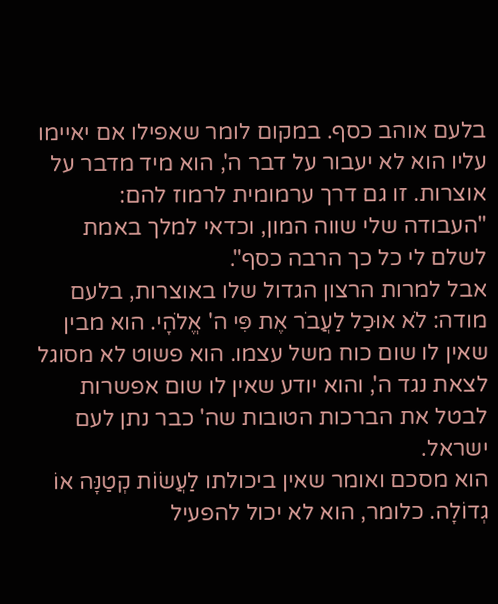בלעם אוהב כסף. במקום לומר שאפילו אם יאיימו עליו הוא לא יעבור על דבר ה', הוא מיד מדבר על אוצרות. זו גם דרך ערמומית לרמוז להם: "העבודה שלי שווה המון, וכדאי למלך באמת לשלם לי כל כך הרבה כסף".
אבל למרות הרצון הגדול שלו באוצרות, בלעם מודה: לֹא אוּכַל לַעֲבֹר אֶת פִּי ה' אֱלֹהָי. הוא מבין שאין לו שום כוח משל עצמו. הוא פשוט לא מסוגל לצאת נגד ה', והוא יודע שאין לו שום אפשרות לבטל את הברכות הטובות שה' כבר נתן לעם ישראל.
הוא מסכם ואומר שאין ביכולתו לַעֲשׂוֹת קְטַנָּה אוֹ גְדוֹלָה. כלומר, הוא לא יכול להפעיל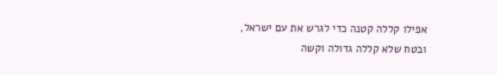אפילו קללה קטנה כדי לגרש את עם ישראל, ובטח שלא קללה גדולה וקשה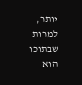יותר, למרות שבתוכו הוא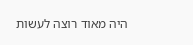היה מאוד רוצה לעשות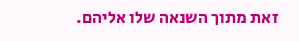זאת מתוך השנאה שלו אליהם.